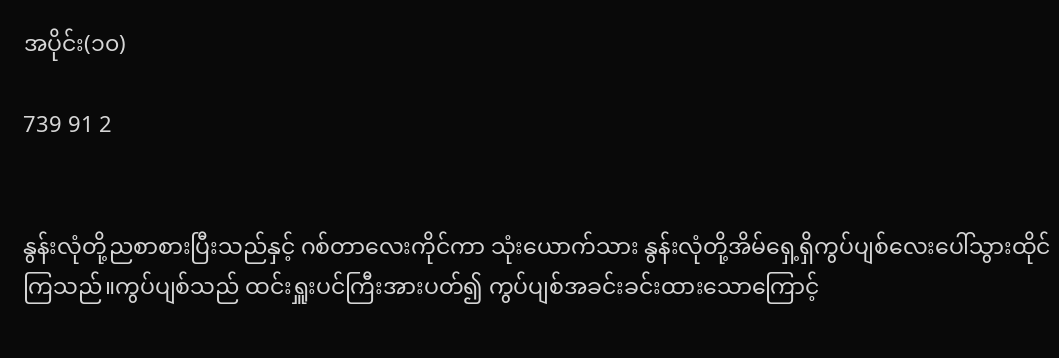အပိုင်း(၁၀)

739 91 2


နွန်းလုံတို့ညစာစားပြီးသည်နှင့် ဂစ်တာလေးကိုင်ကာ သုံးယောက်သား နွန်းလုံတို့အိမ်ရှေ့ရှိကွပ်ပျစ်လေးပေါ်သွားထိုင်ကြသည်။ကွပ်ပျစ်သည် ထင်းရှူးပင်ကြီးအားပတ်၍ ကွပ်ပျစ်အခင်းခင်းထားသောကြောင့်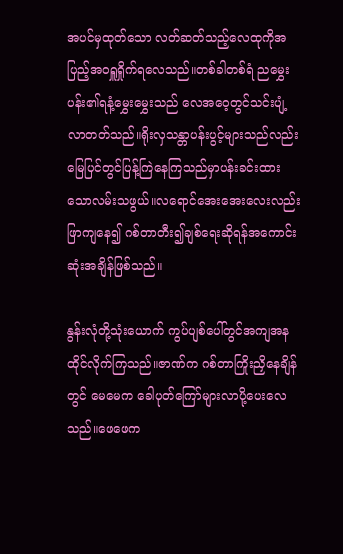အပင်မှထုတ်သော လတ်ဆတ်သည့်လေထုကိုအပြည့်အ၀ရှူရှိုက်ရလေသည်။တစ်ခါတစ်ရံ ညမွှေးပန်း၏ရနံ့မွှေးမွှေးသည် ‌လေအဝေ့တွင်သင်းပျံ့လာတတ်သည်။ရိုးလှသန္တာပန်းပွင့်များသည်လည်း မြေပြင်တွင်ပြန့်ကြဲနေကြသည်မှာပန်းခင်းထားသောလမ်းသဖွယ်။လရောင်အေးအေးလေးလည်းဖြာကျနေ၍ ဂစ်တာတီး၍ချစ်ရေးဆိုရန်အကောင်းဆုံးအချိန်ဖြစ်သည်။

နွန်းလုံတို့သုံးယောက် ကွပ်ပျစ်ပေါ်တွင်အကျအနထိုင်လိုက်ကြသည်။ဇာဏ်က ဂစ်တာကြိုးညှိနေချိန်တွင် မေမေက ခေါပုတ်ကြော်များလာပို့ပေးလေသည်။ဖေဖေက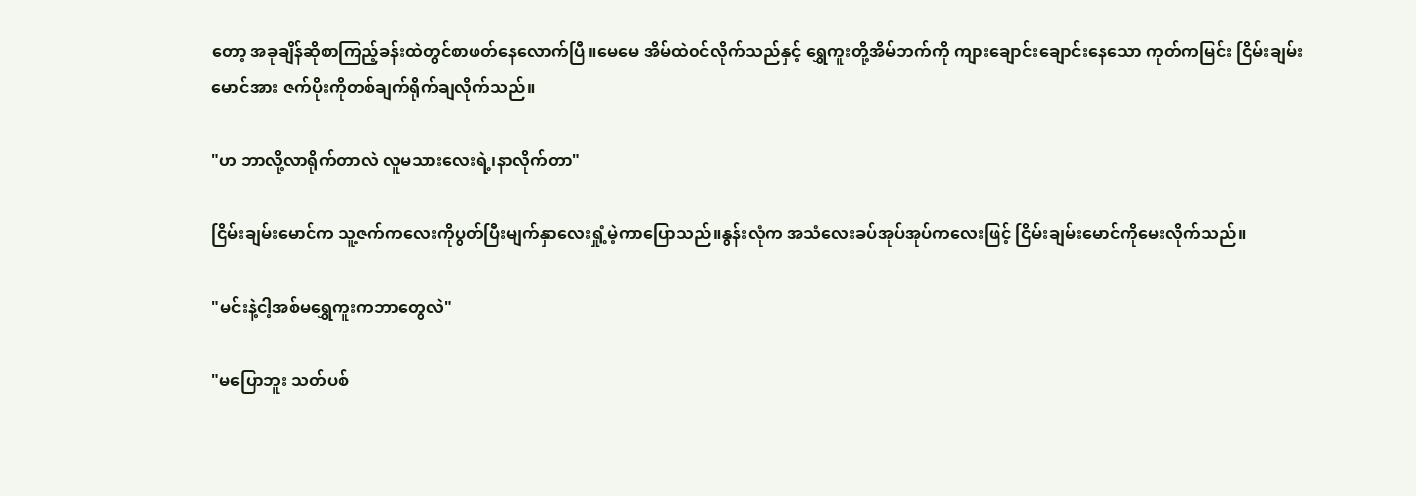တော့ အခုချိန်ဆိုစာကြည့်ခန်းထဲတွင်စာဖတ်နေလောက်ပြီ။မေမေ အိမ်ထဲ၀င်လိုက်သည်နှင့် ရွှေကူးတို့အိမ်ဘက်ကို ကျားချောင်းချောင်းနေသော ကုတ်ကမြင်း ငြိမ်းချမ်းမောင်အား ဇက်ပိုးကိုတစ်ချက်ရိုက်ချလိုက်သည်။

"ဟ ဘာလို့လာရိုက်တာလဲ လူမသားလေးရဲ့၊နာလိုက်တာ"

ငြိမ်းချမ်းမောင်က သူ့ဇက်ကလေးကိုပွတ်ပြီးမျက်နှာလေးရှုံ့မဲ့ကာပြောသည်။နွန်းလုံက အသံလေးခပ်အုပ်အုပ်ကလေးဖြင့် ငြိမ်းချမ်းမောင်ကိုမေးလိုက်သည်။

"မင်းနဲ့ငါ့အစ်မရွှေကူးကဘာတွေလဲ"

"မပြောဘူး သတ်ပစ်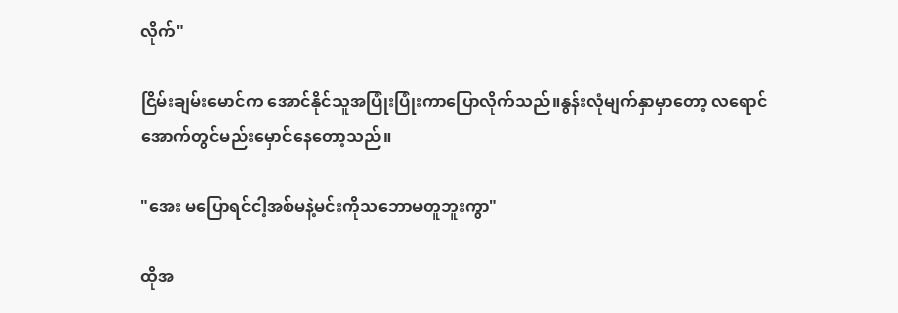လိုက်"

ငြိမ်းချမ်းမောင်က အောင်နိုင်သူအပြုံးပြုံးကာပြောလိုက်သည်။နွန်းလုံမျက်နှာမှာတော့ လရောင်အောက်တွင်မည်းမှောင်နေတော့သည်။

"အေး မပြောရင်ငါ့အစ်မနဲ့မင်းကိုသဘောမတူဘူးကွာ"

ထိုအ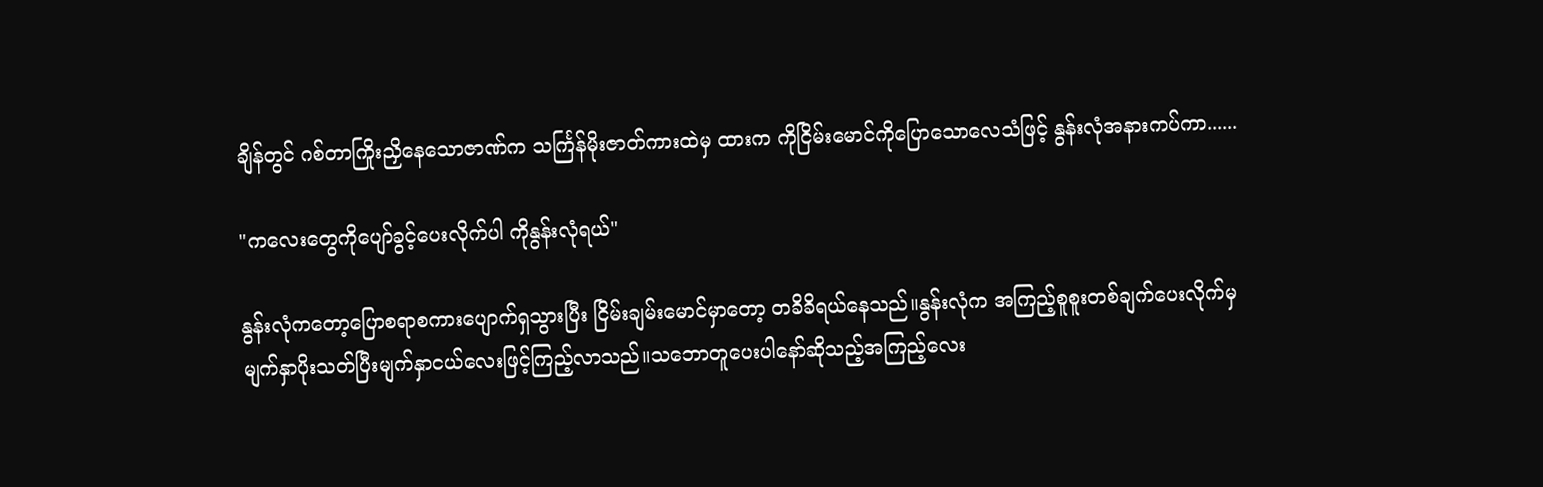ချိန်တွင် ဂစ်တာကြိုးညှိနေသောဇာဏ်က သင်္ကြန်မိုးဇာတ်ကားထဲမှ ထားက ကိုငြိမ်းမောင်ကိုပြောသောလေသံဖြင့် နွန်းလုံအနားကပ်ကာ......

"ကလေးတွေကိုပျော်ခွင့်ပေးလိုက်ပါ ကိုနွန်းလုံရယ်"

နွန်းလုံကတော့ပြောစရာစကားပျောက်ရှသွားပြီး ငြိမ်းချမ်းမောင်မှာတော့ တခိခိရယ်နေသည်။နွန်းလုံက အကြည့်စူစူးတစ်ချက်ပေးလိုက်မှ မျက်နှာပိုးသတ်ပြီးမျက်နှာငယ်လေးဖြင့်ကြည့်လာသည်။သဘောတူပေးပါနော်ဆိုသည့်အကြည့်လေး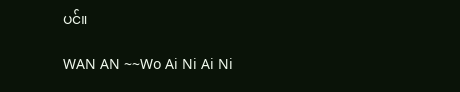ပင်။

WAN AN ~~Wo Ai Ni Ai Ni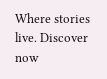Where stories live. Discover now